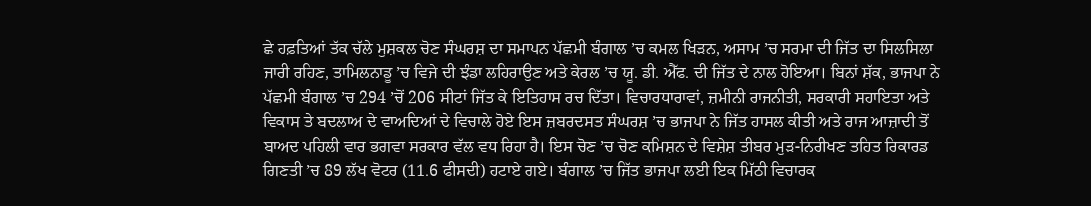ਛੇ ਹਫ਼ਤਿਆਂ ਤੱਕ ਚੱਲੇ ਮੁਸ਼ਕਲ ਚੋਣ ਸੰਘਰਸ਼ ਦਾ ਸਮਾਪਨ ਪੱਛਮੀ ਬੰਗਾਲ ’ਚ ਕਮਲ ਖਿੜਨ, ਅਸਾਮ ’ਚ ਸਰਮਾ ਦੀ ਜਿੱਤ ਦਾ ਸਿਲਸਿਲਾ ਜਾਰੀ ਰਹਿਣ, ਤਾਮਿਲਨਾਡੂ ’ਚ ਵਿਜੇ ਦੀ ਝੰਡਾ ਲਹਿਰਾਉਣ ਅਤੇ ਕੇਰਲ ’ਚ ਯੂ. ਡੀ. ਐੱਫ. ਦੀ ਜਿੱਤ ਦੇ ਨਾਲ ਹੋਇਆ। ਬਿਨਾਂ ਸ਼ੱਕ, ਭਾਜਪਾ ਨੇ ਪੱਛਮੀ ਬੰਗਾਲ ’ਚ 294 ’ਚੋਂ 206 ਸੀਟਾਂ ਜਿੱਤ ਕੇ ਇਤਿਹਾਸ ਰਚ ਦਿੱਤਾ। ਵਿਚਾਰਧਾਰਾਵਾਂ, ਜ਼ਮੀਨੀ ਰਾਜਨੀਤੀ, ਸਰਕਾਰੀ ਸਹਾਇਤਾ ਅਤੇ ਵਿਕਾਸ ਤੇ ਬਦਲਾਅ ਦੇ ਵਾਅਦਿਆਂ ਦੇ ਵਿਚਾਲੇ ਹੋਏ ਇਸ ਜ਼ਬਰਦਸਤ ਸੰਘਰਸ਼ ’ਚ ਭਾਜਪਾ ਨੇ ਜਿੱਤ ਹਾਸਲ ਕੀਤੀ ਅਤੇ ਰਾਜ ਆਜ਼ਾਦੀ ਤੋਂ ਬਾਅਦ ਪਹਿਲੀ ਵਾਰ ਭਗਵਾ ਸਰਕਾਰ ਵੱਲ ਵਧ ਰਿਹਾ ਹੈ। ਇਸ ਚੋਣ ’ਚ ਚੋਣ ਕਮਿਸ਼ਨ ਦੇ ਵਿਸ਼ੇਸ਼ ਤੀਬਰ ਮੁੜ-ਨਿਰੀਖਣ ਤਹਿਤ ਰਿਕਾਰਡ ਗਿਣਤੀ ’ਚ 89 ਲੱਖ ਵੋਟਰ (11.6 ਫੀਸਦੀ) ਹਟਾਏ ਗਏ। ਬੰਗਾਲ ’ਚ ਜਿੱਤ ਭਾਜਪਾ ਲਈ ਇਕ ਮਿੱਠੀ ਵਿਚਾਰਕ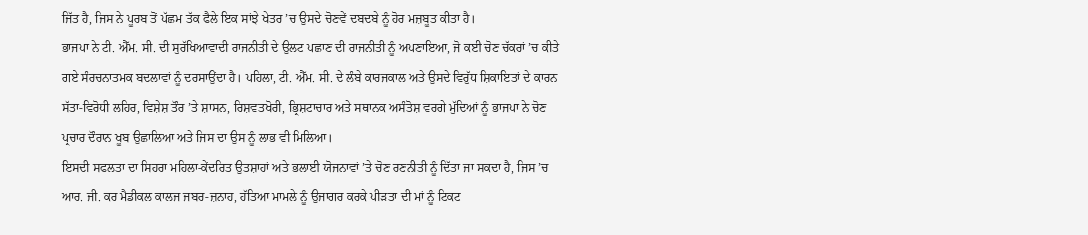ਜਿੱਤ ਹੈ, ਜਿਸ ਨੇ ਪੂਰਬ ਤੋਂ ਪੱਛਮ ਤੱਕ ਫੈਲੇ ਇਕ ਸਾਂਝੇ ਖੇਤਰ ’ਚ ਉਸਦੇ ਚੋਣਵੇਂ ਦਬਦਬੇ ਨੂੰ ਹੋਰ ਮਜ਼ਬੂਤ ਕੀਤਾ ਹੈ।
ਭਾਜਪਾ ਨੇ ਟੀ. ਐੱਮ. ਸੀ. ਦੀ ਸੁਰੱਖਿਆਵਾਦੀ ਰਾਜਨੀਤੀ ਦੇ ਉਲਟ ਪਛਾਣ ਦੀ ਰਾਜਨੀਤੀ ਨੂੰ ਅਪਣਾਇਆ, ਜੋ ਕਈ ਚੋਣ ਚੱਕਰਾਂ ’ਚ ਕੀਤੇ ਗਏ ਸੰਰਚਨਾਤਮਕ ਬਦਲਾਵਾਂ ਨੂੰ ਦਰਸਾਉਂਦਾ ਹੈ। ਪਹਿਲਾ, ਟੀ. ਐੱਮ. ਸੀ. ਦੇ ਲੰਬੇ ਕਾਰਜਕਾਲ ਅਤੇ ਉਸਦੇ ਵਿਰੁੱਧ ਸ਼ਿਕਾਇਤਾਂ ਦੇ ਕਾਰਨ ਸੱਤਾ-ਵਿਰੋਧੀ ਲਹਿਰ, ਵਿਸ਼ੇਸ਼ ਤੌਰ ’ਤੇ ਸ਼ਾਸਨ, ਰਿਸ਼ਵਤਖੋਰੀ, ਭ੍ਰਿਸ਼ਟਾਚਾਰ ਅਤੇ ਸਥਾਨਕ ਅਸੰਤੋਸ਼ ਵਰਗੇ ਮੁੱਦਿਆਂ ਨੂੰ ਭਾਜਪਾ ਨੇ ਚੋਣ ਪ੍ਰਚਾਰ ਦੌਰਾਨ ਖੂਬ ਉਛਾਲਿਆ ਅਤੇ ਜਿਸ ਦਾ ਉਸ ਨੂੰ ਲਾਭ ਵੀ ਮਿਲਿਆ।
ਇਸਦੀ ਸਫਲਤਾ ਦਾ ਸਿਹਰਾ ਮਹਿਲਾ-ਕੇਂਦਰਿਤ ਉਤਸ਼ਾਹਾਂ ਅਤੇ ਭਲਾਈ ਯੋਜਨਾਵਾਂ ’ਤੇ ਚੋਣ ਰਣਨੀਤੀ ਨੂੰ ਦਿੱਤਾ ਜਾ ਸਕਦਾ ਹੈ, ਜਿਸ ’ਚ ਆਰ. ਜੀ. ਕਰ ਮੈਡੀਕਲ ਕਾਲਜ ਜਬਰ-ਜ਼ਨਾਹ, ਹੱਤਿਆ ਮਾਮਲੇ ਨੂੰ ਉਜਾਗਰ ਕਰਕੇ ਪੀੜਤਾ ਦੀ ਮਾਂ ਨੂੰ ਟਿਕਟ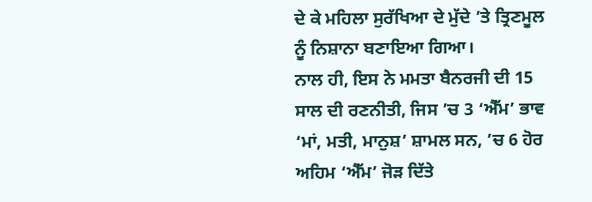ਦੇ ਕੇ ਮਹਿਲਾ ਸੁਰੱਖਿਆ ਦੇ ਮੁੱਦੇ ’ਤੇ ਤ੍ਰਿਣਮੂਲ ਨੂੰ ਨਿਸ਼ਾਨਾ ਬਣਾਇਆ ਗਿਆ।
ਨਾਲ ਹੀ, ਇਸ ਨੇ ਮਮਤਾ ਬੈਨਰਜੀ ਦੀ 15 ਸਾਲ ਦੀ ਰਣਨੀਤੀ, ਜਿਸ ’ਚ 3 ‘ਐੱਮ’ ਭਾਵ ‘ਮਾਂ, ਮਤੀ, ਮਾਨੁਸ਼’ ਸ਼ਾਮਲ ਸਨ, ’ਚ 6 ਹੋਰ ਅਹਿਮ ‘ਐੱਮ’ ਜੋੜ ਦਿੱਤੇ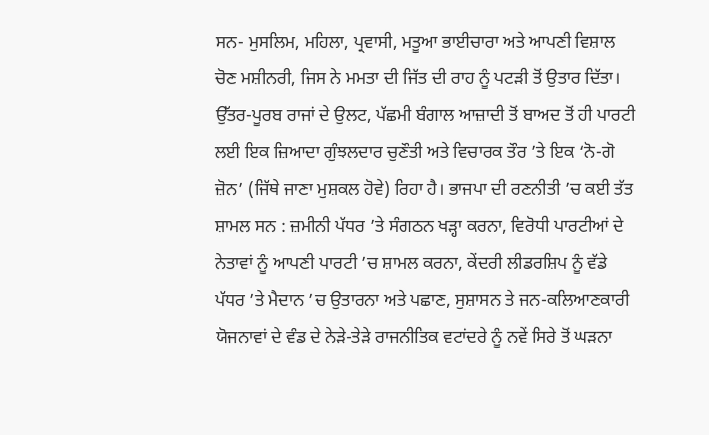ਸਨ- ਮੁਸਲਿਮ, ਮਹਿਲਾ, ਪ੍ਰਵਾਸੀ, ਮਤੂਆ ਭਾਈਚਾਰਾ ਅਤੇ ਆਪਣੀ ਵਿਸ਼ਾਲ ਚੋਣ ਮਸ਼ੀਨਰੀ, ਜਿਸ ਨੇ ਮਮਤਾ ਦੀ ਜਿੱਤ ਦੀ ਰਾਹ ਨੂੰ ਪਟੜੀ ਤੋਂ ਉਤਾਰ ਦਿੱਤਾ। ਉੱਤਰ-ਪੂਰਬ ਰਾਜਾਂ ਦੇ ਉਲਟ, ਪੱਛਮੀ ਬੰਗਾਲ ਆਜ਼ਾਦੀ ਤੋਂ ਬਾਅਦ ਤੋਂ ਹੀ ਪਾਰਟੀ ਲਈ ਇਕ ਜ਼ਿਆਦਾ ਗੁੰਝਲਦਾਰ ਚੁਣੌਤੀ ਅਤੇ ਵਿਚਾਰਕ ਤੌਰ ’ਤੇ ਇਕ ‘ਨੋ-ਗੋ ਜ਼ੋਨ’ (ਜਿੱਥੇ ਜਾਣਾ ਮੁਸ਼ਕਲ ਹੋਵੇ) ਰਿਹਾ ਹੈ। ਭਾਜਪਾ ਦੀ ਰਣਨੀਤੀ ’ਚ ਕਈ ਤੱਤ ਸ਼ਾਮਲ ਸਨ : ਜ਼ਮੀਨੀ ਪੱਧਰ ’ਤੇ ਸੰਗਠਨ ਖੜ੍ਹਾ ਕਰਨਾ, ਵਿਰੋਧੀ ਪਾਰਟੀਆਂ ਦੇ ਨੇਤਾਵਾਂ ਨੂੰ ਆਪਣੀ ਪਾਰਟੀ ’ਚ ਸ਼ਾਮਲ ਕਰਨਾ, ਕੇਂਦਰੀ ਲੀਡਰਸ਼ਿਪ ਨੂੰ ਵੱਡੇ ਪੱਧਰ ’ਤੇ ਮੈਦਾਨ ’ਚ ਉਤਾਰਨਾ ਅਤੇ ਪਛਾਣ, ਸੁਸ਼ਾਸਨ ਤੇ ਜਨ-ਕਲਿਆਣਕਾਰੀ ਯੋਜਨਾਵਾਂ ਦੇ ਵੰਡ ਦੇ ਨੇੜੇ-ਤੇੜੇ ਰਾਜਨੀਤਿਕ ਵਟਾਂਦਰੇ ਨੂੰ ਨਵੇਂ ਸਿਰੇ ਤੋਂ ਘੜਨਾ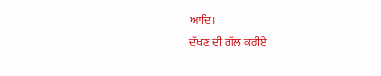ਆਦਿ।
ਦੱਖਣ ਦੀ ਗੱਲ ਕਰੀਏ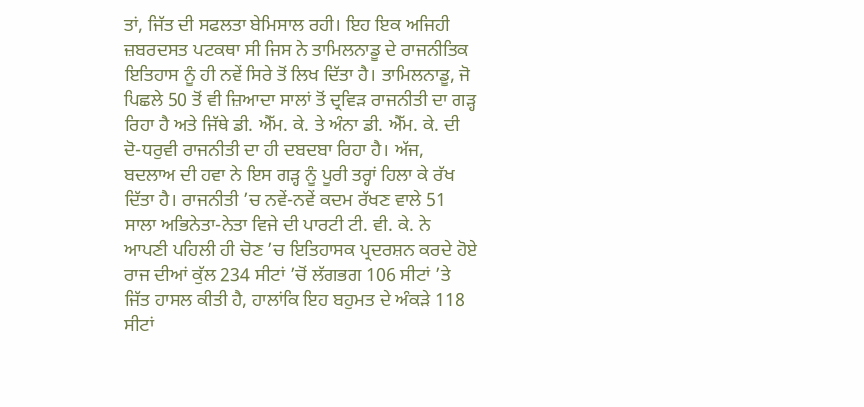ਤਾਂ, ਜਿੱਤ ਦੀ ਸਫਲਤਾ ਬੇਮਿਸਾਲ ਰਹੀ। ਇਹ ਇਕ ਅਜਿਹੀ ਜ਼ਬਰਦਸਤ ਪਟਕਥਾ ਸੀ ਜਿਸ ਨੇ ਤਾਮਿਲਨਾਡੂ ਦੇ ਰਾਜਨੀਤਿਕ ਇਤਿਹਾਸ ਨੂੰ ਹੀ ਨਵੇਂ ਸਿਰੇ ਤੋਂ ਲਿਖ ਦਿੱਤਾ ਹੈ। ਤਾਮਿਲਨਾਡੂ, ਜੋ ਪਿਛਲੇ 50 ਤੋਂ ਵੀ ਜ਼ਿਆਦਾ ਸਾਲਾਂ ਤੋਂ ਦ੍ਰਵਿੜ ਰਾਜਨੀਤੀ ਦਾ ਗੜ੍ਹ ਰਿਹਾ ਹੈ ਅਤੇ ਜਿੱਥੇ ਡੀ. ਐੱਮ. ਕੇ. ਤੇ ਅੰਨਾ ਡੀ. ਐੱਮ. ਕੇ. ਦੀ ਦੋ-ਧਰੁਵੀ ਰਾਜਨੀਤੀ ਦਾ ਹੀ ਦਬਦਬਾ ਰਿਹਾ ਹੈ। ਅੱਜ, ਬਦਲਾਅ ਦੀ ਹਵਾ ਨੇ ਇਸ ਗੜ੍ਹ ਨੂੰ ਪੂਰੀ ਤਰ੍ਹਾਂ ਹਿਲਾ ਕੇ ਰੱਖ ਦਿੱਤਾ ਹੈ। ਰਾਜਨੀਤੀ ’ਚ ਨਵੇਂ-ਨਵੇਂ ਕਦਮ ਰੱਖਣ ਵਾਲੇ 51 ਸਾਲਾ ਅਭਿਨੇਤਾ-ਨੇਤਾ ਵਿਜੇ ਦੀ ਪਾਰਟੀ ਟੀ. ਵੀ. ਕੇ. ਨੇ ਆਪਣੀ ਪਹਿਲੀ ਹੀ ਚੋਣ ’ਚ ਇਤਿਹਾਸਕ ਪ੍ਰਦਰਸ਼ਨ ਕਰਦੇ ਹੋਏ ਰਾਜ ਦੀਆਂ ਕੁੱਲ 234 ਸੀਟਾਂ ’ਚੋਂ ਲੱਗਭਗ 106 ਸੀਟਾਂ ’ਤੇ ਜਿੱਤ ਹਾਸਲ ਕੀਤੀ ਹੈ, ਹਾਲਾਂਕਿ ਇਹ ਬਹੁਮਤ ਦੇ ਅੰਕੜੇ 118 ਸੀਟਾਂ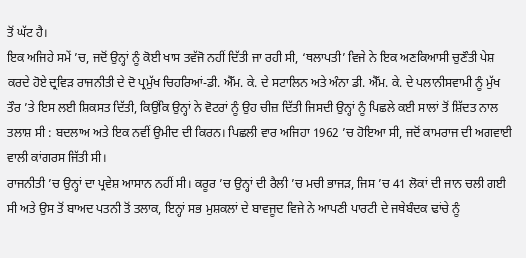ਤੋਂ ਘੱਟ ਹੈ।
ਇਕ ਅਜਿਹੇ ਸਮੇਂ ’ਚ, ਜਦੋਂ ਉਨ੍ਹਾਂ ਨੂੰ ਕੋਈ ਖਾਸ ਤਵੱਜੋ ਨਹੀਂ ਦਿੱਤੀ ਜਾ ਰਹੀ ਸੀ, ‘ਥਲਾਪਤੀ’ ਵਿਜੇ ਨੇ ਇਕ ਅਣਕਿਆਸੀ ਚੁਣੌਤੀ ਪੇਸ਼ ਕਰਦੇ ਹੋਏ ਦ੍ਰਵਿੜ ਰਾਜਨੀਤੀ ਦੇ ਦੋ ਪ੍ਰਮੁੱਖ ਚਿਹਰਿਆਂ-ਡੀ. ਐੱਮ. ਕੇ. ਦੇ ਸਟਾਲਿਨ ਅਤੇ ਅੰਨਾ ਡੀ. ਐੱਮ. ਕੇ. ਦੇ ਪਲਾਨੀਸਵਾਮੀ ਨੂੰ ਮੁੱਖ ਤੌਰ ’ਤੇ ਇਸ ਲਈ ਸ਼ਿਕਸਤ ਦਿੱਤੀ, ਕਿਉਂਕਿ ਉਨ੍ਹਾਂ ਨੇ ਵੋਟਰਾਂ ਨੂੰ ਉਹ ਚੀਜ਼ ਦਿੱਤੀ ਜਿਸਦੀ ਉਨ੍ਹਾਂ ਨੂੰ ਪਿਛਲੇ ਕਈ ਸਾਲਾਂ ਤੋਂ ਸ਼ਿੱਦਤ ਨਾਲ ਤਲਾਸ਼ ਸੀ : ਬਦਲਾਅ ਅਤੇ ਇਕ ਨਵੀਂ ਉਮੀਦ ਦੀ ਕਿਰਨ। ਪਿਛਲੀ ਵਾਰ ਅਜਿਹਾ 1962 ’ਚ ਹੋਇਆ ਸੀ, ਜਦੋਂ ਕਾਮਰਾਜ ਦੀ ਅਗਵਾਈ ਵਾਲੀ ਕਾਂਗਰਸ ਜਿੱਤੀ ਸੀ।
ਰਾਜਨੀਤੀ ’ਚ ਉਨ੍ਹਾਂ ਦਾ ਪ੍ਰਵੇਸ਼ ਆਸਾਨ ਨਹੀਂ ਸੀ। ਕਰੂਰ ’ਚ ਉਨ੍ਹਾਂ ਦੀ ਰੈਲੀ ’ਚ ਮਚੀ ਭਾਜੜ, ਜਿਸ ’ਚ 41 ਲੋਕਾਂ ਦੀ ਜਾਨ ਚਲੀ ਗਈ ਸੀ ਅਤੇ ਉਸ ਤੋਂ ਬਾਅਦ ਪਤਨੀ ਤੋਂ ਤਲਾਕ, ਇਨ੍ਹਾਂ ਸਭ ਮੁਸ਼ਕਲਾਂ ਦੇ ਬਾਵਜੂਦ ਵਿਜੇ ਨੇ ਆਪਣੀ ਪਾਰਟੀ ਦੇ ਜਥੇਬੰਦਕ ਢਾਂਚੇ ਨੂੰ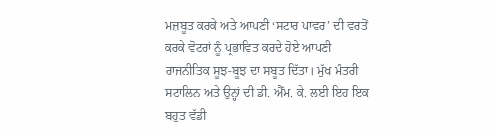ਮਜ਼ਬੂਤ ਕਰਕੇ ਅਤੇ ਆਪਣੀ ‘ਸਟਾਰ ਪਾਵਰ’ ਦੀ ਵਰਤੋਂ ਕਰਕੇ ਵੋਟਰਾਂ ਨੂੰ ਪ੍ਰਭਾਵਿਤ ਕਰਦੇ ਹੋਏ ਆਪਣੀ ਰਾਜਨੀਤਿਕ ਸੂਝ-ਬੂਝ ਦਾ ਸਬੂਤ ਦਿੱਤਾ। ਮੁੱਖ ਮੰਤਰੀ ਸਟਾਲਿਨ ਅਤੇ ਉਨ੍ਹਾਂ ਦੀ ਡੀ. ਐੱਮ. ਕੇ. ਲਈ ਇਹ ਇਕ ਬਹੁਤ ਵੱਡੀ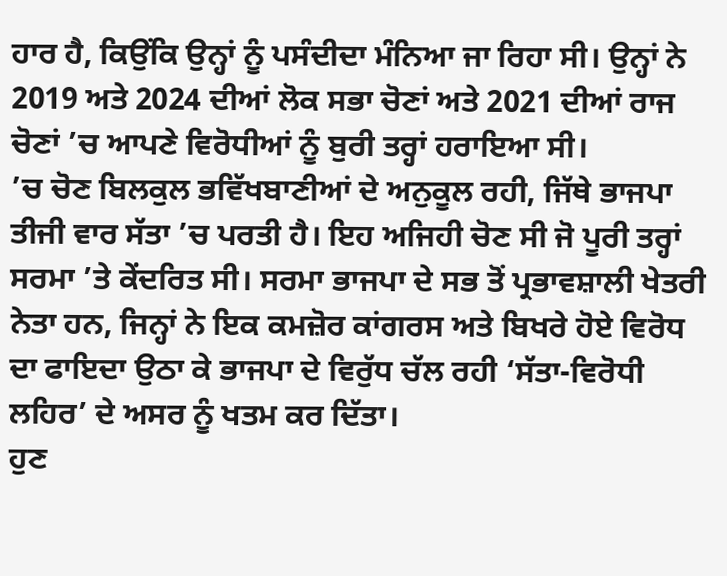ਹਾਰ ਹੈ, ਕਿਉਂਕਿ ਉਨ੍ਹਾਂ ਨੂੰ ਪਸੰਦੀਦਾ ਮੰਨਿਆ ਜਾ ਰਿਹਾ ਸੀ। ਉਨ੍ਹਾਂ ਨੇ 2019 ਅਤੇ 2024 ਦੀਆਂ ਲੋਕ ਸਭਾ ਚੋਣਾਂ ਅਤੇ 2021 ਦੀਆਂ ਰਾਜ ਚੋਣਾਂ ’ਚ ਆਪਣੇ ਵਿਰੋਧੀਆਂ ਨੂੰ ਬੁਰੀ ਤਰ੍ਹਾਂ ਹਰਾਇਆ ਸੀ।
’ਚ ਚੋਣ ਬਿਲਕੁਲ ਭਵਿੱਖਬਾਣੀਆਂ ਦੇ ਅਨੁਕੂਲ ਰਹੀ, ਜਿੱਥੇ ਭਾਜਪਾ ਤੀਜੀ ਵਾਰ ਸੱਤਾ ’ਚ ਪਰਤੀ ਹੈ। ਇਹ ਅਜਿਹੀ ਚੋਣ ਸੀ ਜੋ ਪੂਰੀ ਤਰ੍ਹਾਂ ਸਰਮਾ ’ਤੇ ਕੇਂਦਰਿਤ ਸੀ। ਸਰਮਾ ਭਾਜਪਾ ਦੇ ਸਭ ਤੋਂ ਪ੍ਰਭਾਵਸ਼ਾਲੀ ਖੇਤਰੀ ਨੇਤਾ ਹਨ, ਜਿਨ੍ਹਾਂ ਨੇ ਇਕ ਕਮਜ਼ੋਰ ਕਾਂਗਰਸ ਅਤੇ ਬਿਖਰੇ ਹੋਏ ਵਿਰੋਧ ਦਾ ਫਾਇਦਾ ਉਠਾ ਕੇ ਭਾਜਪਾ ਦੇ ਵਿਰੁੱਧ ਚੱਲ ਰਹੀ ‘ਸੱਤਾ-ਵਿਰੋਧੀ ਲਹਿਰ’ ਦੇ ਅਸਰ ਨੂੰ ਖਤਮ ਕਰ ਦਿੱਤਾ।
ਹੁਣ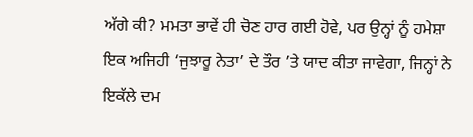ਅੱਗੇ ਕੀ? ਮਮਤਾ ਭਾਵੇਂ ਹੀ ਚੋਣ ਹਾਰ ਗਈ ਹੋਵੇ, ਪਰ ਉਨ੍ਹਾਂ ਨੂੰ ਹਮੇਸ਼ਾ ਇਕ ਅਜਿਹੀ ‘ਜੁਝਾਰੂ ਨੇਤਾ’ ਦੇ ਤੌਰ ’ਤੇ ਯਾਦ ਕੀਤਾ ਜਾਵੇਗਾ, ਜਿਨ੍ਹਾਂ ਨੇ ਇਕੱਲੇ ਦਮ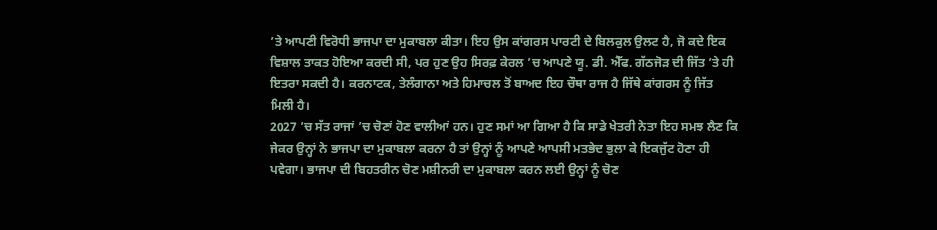’ਤੇ ਆਪਣੀ ਵਿਰੋਧੀ ਭਾਜਪਾ ਦਾ ਮੁਕਾਬਲਾ ਕੀਤਾ। ਇਹ ਉਸ ਕਾਂਗਰਸ ਪਾਰਟੀ ਦੇ ਬਿਲਕੁਲ ਉਲਟ ਹੈ, ਜੋ ਕਦੇ ਇਕ ਵਿਸ਼ਾਲ ਤਾਕਤ ਹੋਇਆ ਕਰਦੀ ਸੀ, ਪਰ ਹੁਣ ਉਹ ਸਿਰਫ਼ ਕੇਰਲ ’ਚ ਆਪਣੇ ਯੂ. ਡੀ. ਐੱਫ. ਗੱਠਜੋੜ ਦੀ ਜਿੱਤ ’ਤੇ ਹੀ ਇਤਰਾ ਸਕਦੀ ਹੈ। ਕਰਨਾਟਕ, ਤੇਲੰਗਾਨਾ ਅਤੇ ਹਿਮਾਚਲ ਤੋਂ ਬਾਅਦ ਇਹ ਚੌਥਾ ਰਾਜ ਹੈ ਜਿੱਥੇ ਕਾਂਗਰਸ ਨੂੰ ਜਿੱਤ ਮਿਲੀ ਹੈ।
2027 ’ਚ ਸੱਤ ਰਾਜਾਂ ’ਚ ਚੋਣਾਂ ਹੋਣ ਵਾਲੀਆਂ ਹਨ। ਹੁਣ ਸਮਾਂ ਆ ਗਿਆ ਹੈ ਕਿ ਸਾਡੇ ਖੇਤਰੀ ਨੇਤਾ ਇਹ ਸਮਝ ਲੈਣ ਕਿ ਜੇਕਰ ਉਨ੍ਹਾਂ ਨੇ ਭਾਜਪਾ ਦਾ ਮੁਕਾਬਲਾ ਕਰਨਾ ਹੈ ਤਾਂ ਉਨ੍ਹਾਂ ਨੂੰ ਆਪਣੇ ਆਪਸੀ ਮਤਭੇਦ ਭੁਲਾ ਕੇ ਇਕਜੁੱਟ ਹੋਣਾ ਹੀ ਪਵੇਗਾ। ਭਾਜਪਾ ਦੀ ਬਿਹਤਰੀਨ ਚੋਣ ਮਸ਼ੀਨਰੀ ਦਾ ਮੁਕਾਬਲਾ ਕਰਨ ਲਈ ਉਨ੍ਹਾਂ ਨੂੰ ਚੋਣ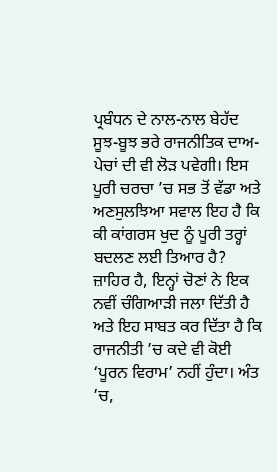ਪ੍ਰਬੰਧਨ ਦੇ ਨਾਲ-ਨਾਲ ਬੇਹੱਦ ਸੂਝ-ਬੂਝ ਭਰੇ ਰਾਜਨੀਤਿਕ ਦਾਅ-ਪੇਚਾਂ ਦੀ ਵੀ ਲੋੜ ਪਵੇਗੀ। ਇਸ ਪੂਰੀ ਚਰਚਾ ’ਚ ਸਭ ਤੋਂ ਵੱਡਾ ਅਤੇ ਅਣਸੁਲਝਿਆ ਸਵਾਲ ਇਹ ਹੈ ਕਿ ਕੀ ਕਾਂਗਰਸ ਖੁਦ ਨੂੰ ਪੂਰੀ ਤਰ੍ਹਾਂ ਬਦਲਣ ਲਈ ਤਿਆਰ ਹੈ?
ਜ਼ਾਹਿਰ ਹੈ, ਇਨ੍ਹਾਂ ਚੋਣਾਂ ਨੇ ਇਕ ਨਵੀਂ ਚੰਗਿਆੜੀ ਜਲਾ ਦਿੱਤੀ ਹੈ ਅਤੇ ਇਹ ਸਾਬਤ ਕਰ ਦਿੱਤਾ ਹੈ ਕਿ ਰਾਜਨੀਤੀ ’ਚ ਕਦੇ ਵੀ ਕੋਈ ‘ਪੂਰਨ ਵਿਰਾਮ’ ਨਹੀਂ ਹੁੰਦਾ। ਅੰਤ ’ਚ,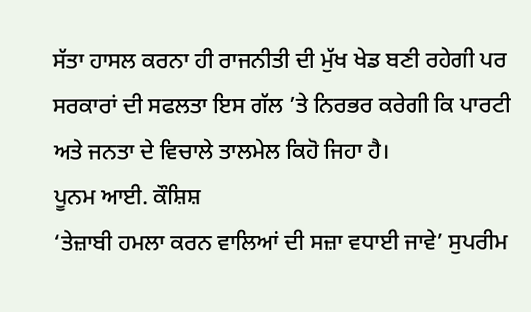ਸੱਤਾ ਹਾਸਲ ਕਰਨਾ ਹੀ ਰਾਜਨੀਤੀ ਦੀ ਮੁੱਖ ਖੇਡ ਬਣੀ ਰਹੇਗੀ ਪਰ ਸਰਕਾਰਾਂ ਦੀ ਸਫਲਤਾ ਇਸ ਗੱਲ ’ਤੇ ਨਿਰਭਰ ਕਰੇਗੀ ਕਿ ਪਾਰਟੀ ਅਤੇ ਜਨਤਾ ਦੇ ਵਿਚਾਲੇ ਤਾਲਮੇਲ ਕਿਹੋ ਜਿਹਾ ਹੈ।
ਪੂਨਮ ਆਈ. ਕੌਸ਼ਿਸ਼
‘ਤੇਜ਼ਾਬੀ ਹਮਲਾ ਕਰਨ ਵਾਲਿਆਂ ਦੀ ਸਜ਼ਾ ਵਧਾਈ ਜਾਵੇ’ ਸੁਪਰੀਮ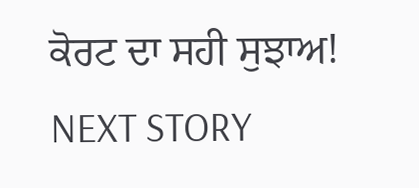ਕੋਰਟ ਦਾ ਸਹੀ ਸੁਝਾਅ!
NEXT STORY